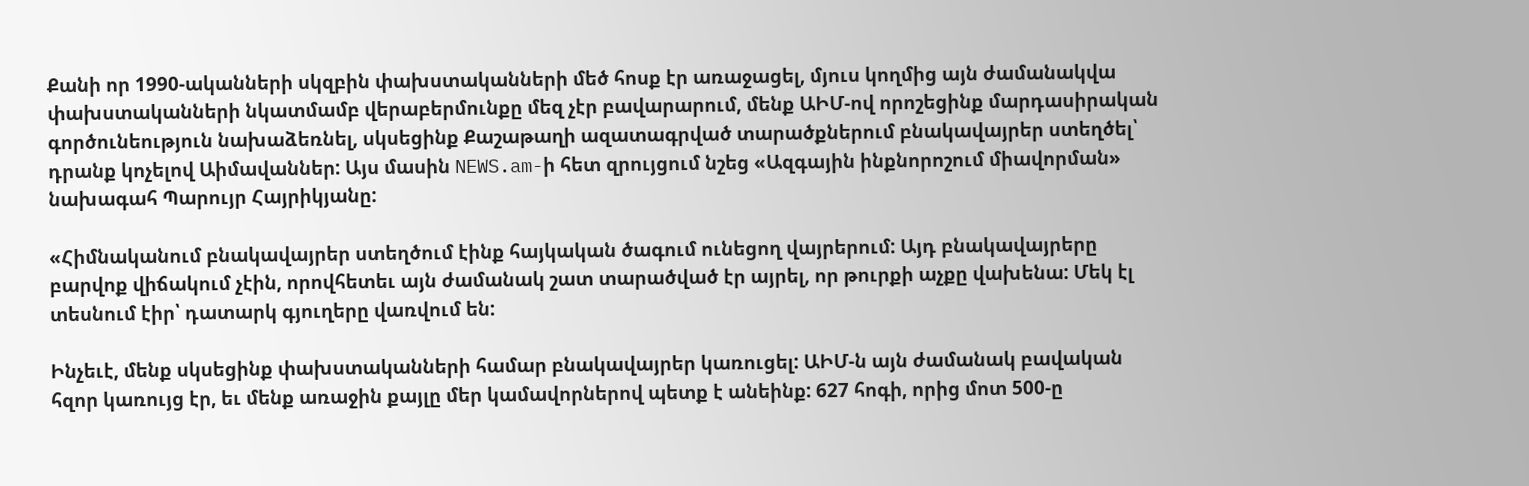Քանի որ 1990-ականների սկզբին փախստականների մեծ հոսք էր առաջացել, մյուս կողմից այն ժամանակվա փախստականների նկատմամբ վերաբերմունքը մեզ չէր բավարարում, մենք ԱԻՄ-ով որոշեցինք մարդասիրական գործունեություն նախաձեռնել, սկսեցինք Քաշաթաղի ազատագրված տարածքներում բնակավայրեր ստեղծել՝ դրանք կոչելով Աիմավաններ: Այս մասին NEWS.am-ի հետ զրույցում նշեց «Ազգային ինքնորոշում միավորման» նախագահ Պարույր Հայրիկյանը:

«Հիմնականում բնակավայրեր ստեղծում էինք հայկական ծագում ունեցող վայրերում: Այդ բնակավայրերը բարվոք վիճակում չէին, որովհետեւ այն ժամանակ շատ տարածված էր այրել, որ թուրքի աչքը վախենա: Մեկ էլ տեսնում էիր՝ դատարկ գյուղերը վառվում են:

Ինչեւէ, մենք սկսեցինք փախստականների համար բնակավայրեր կառուցել: ԱԻՄ-ն այն ժամանակ բավական հզոր կառույց էր, եւ մենք առաջին քայլը մեր կամավորներով պետք է անեինք: 627 հոգի, որից մոտ 500-ը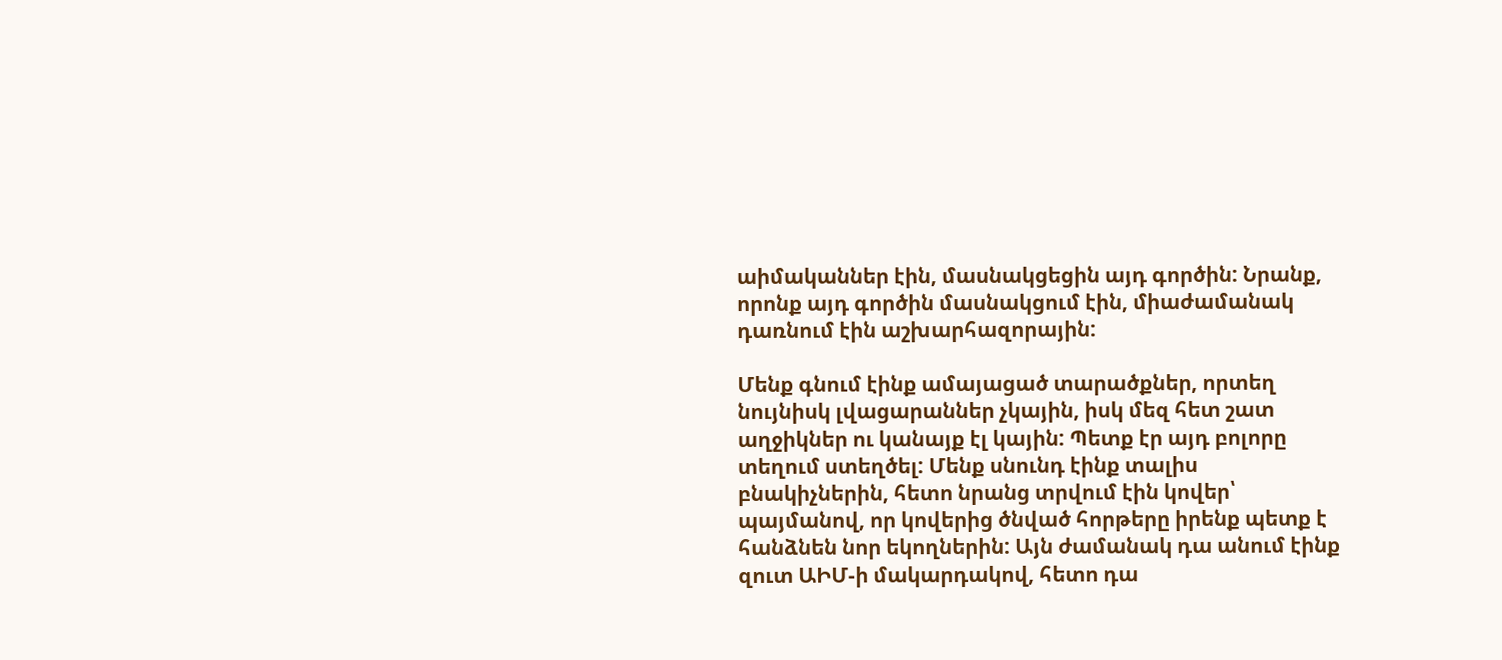աիմականներ էին, մասնակցեցին այդ գործին: Նրանք, որոնք այդ գործին մասնակցում էին, միաժամանակ դառնում էին աշխարհազորային:

Մենք գնում էինք ամայացած տարածքներ, որտեղ նույնիսկ լվացարաններ չկային, իսկ մեզ հետ շատ աղջիկներ ու կանայք էլ կային: Պետք էր այդ բոլորը տեղում ստեղծել: Մենք սնունդ էինք տալիս բնակիչներին, հետո նրանց տրվում էին կովեր՝ պայմանով, որ կովերից ծնված հորթերը իրենք պետք է հանձնեն նոր եկողներին: Այն ժամանակ դա անում էինք զուտ ԱԻՄ-ի մակարդակով, հետո դա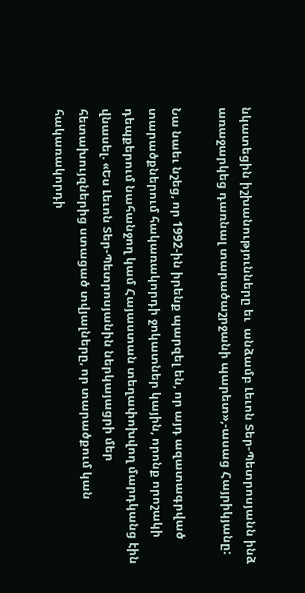նկատեցին իշխանությունները եւ  անձամբ Լեւոն Տեր-Պետրոսյանն ինձ առաջարկեց դառնալ տարածաշրջանի պարետ»,-ասաց Հայրիկյանը:

Նա նաեւ նշեց, որ 1992-ին իրենք պարզել են, որ այդ ազատագրված տարածքներում հակառակորդի ջոկատներ կային, որոնք որոշակի դեպքերում նահանջող կամ Հայաստան տեղափոխվող մարդկանց էին վնասել. «Ես Լեւոն Տեր-Պետրոսյանին ներկայացրի մեր հետախույզներից ստացած տվյալները, որ տարածքում կան հակառակորդի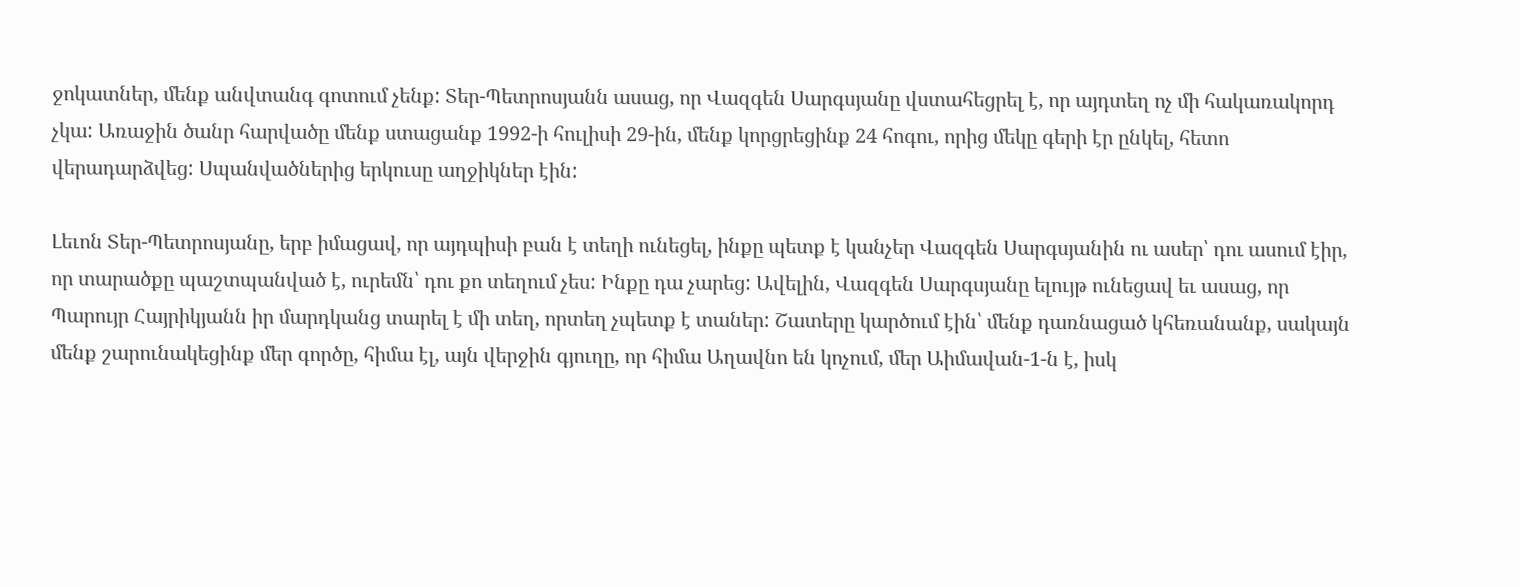ջոկատներ, մենք անվտանգ գոտում չենք: Տեր-Պետրոսյանն ասաց, որ Վազգեն Սարգսյանը վստահեցրել է, որ այդտեղ ոչ մի հակառակորդ չկա: Առաջին ծանր հարվածը մենք ստացանք 1992-ի հուլիսի 29-ին, մենք կորցրեցինք 24 հոգու, որից մեկը գերի էր ընկել, հետո վերադարձվեց: Սպանվածներից երկուսը աղջիկներ էին:

Լեւոն Տեր-Պետրոսյանը, երբ իմացավ, որ այդպիսի բան է տեղի ունեցել, ինքը պետք է կանչեր Վազգեն Սարգսյանին ու ասեր՝ դու ասում էիր, որ տարածքը պաշտպանված է, ուրեմն՝ դու քո տեղում չես: Ինքը դա չարեց: Ավելին, Վազգեն Սարգսյանը ելույթ ունեցավ եւ ասաց, որ Պարույր Հայրիկյանն իր մարդկանց տարել է մի տեղ, որտեղ չպետք է տաներ: Շատերը կարծում էին՝ մենք դառնացած կհեռանանք, սակայն մենք շարունակեցինք մեր գործը, հիմա էլ, այն վերջին գյուղը, որ հիմա Աղավնո են կոչում, մեր Աիմավան-1-ն է, իսկ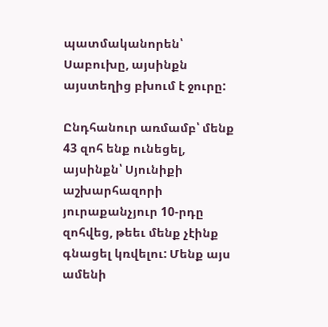պատմականորեն՝ Սաբուխը, այսինքն այստեղից բխում է ջուրը:

Ընդհանուր առմամբ՝ մենք 43 զոհ ենք ունեցել, այսինքն՝ Սյունիքի աշխարհազորի յուրաքանչյուր 10-րդը զոհվեց, թեեւ մենք չէինք գնացել կռվելու: Մենք այս ամենի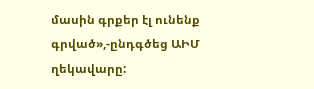մասին գրքեր էլ ունենք գրված»,-ընդգծեց ԱԻՄ ղեկավարը: